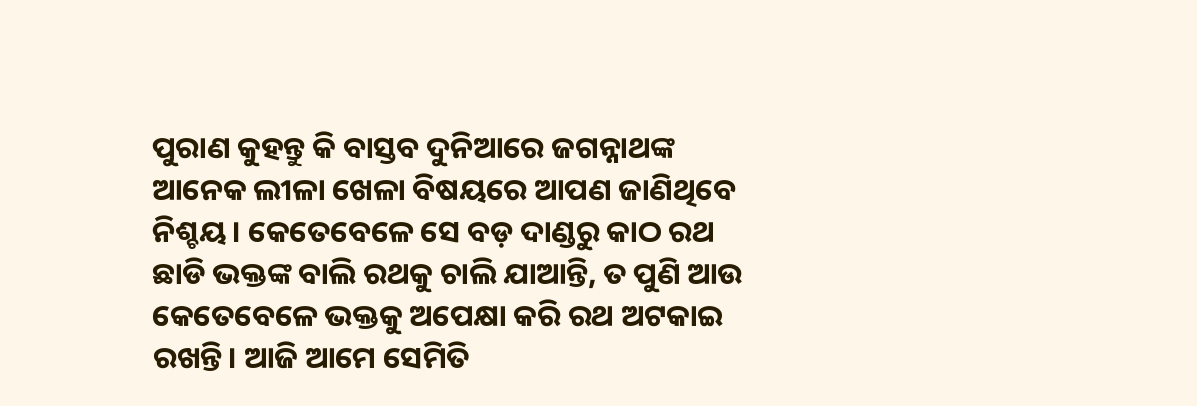ପୁରାଣ କୁହନ୍ତୁ କି ବାସ୍ତବ ଦୁନିଆରେ ଜଗନ୍ନାଥଙ୍କ ଆନେକ ଲୀଳା ଖେଳା ବିଷୟରେ ଆପଣ ଜାଣିଥିବେ ନିଶ୍ଚୟ। କେତେବେଳେ ସେ ବଡ଼ ଦାଣ୍ଡରୁ କାଠ ରଥ ଛାଡି ଭକ୍ତଙ୍କ ବାଲି ରଥକୁ ଚାଲି ଯାଆନ୍ତି, ତ ପୁଣି ଆଉ କେତେବେଳେ ଭକ୍ତକୁ ଅପେକ୍ଷା କରି ରଥ ଅଟକାଇ ରଖନ୍ତି। ଆଜି ଆମେ ସେମିତି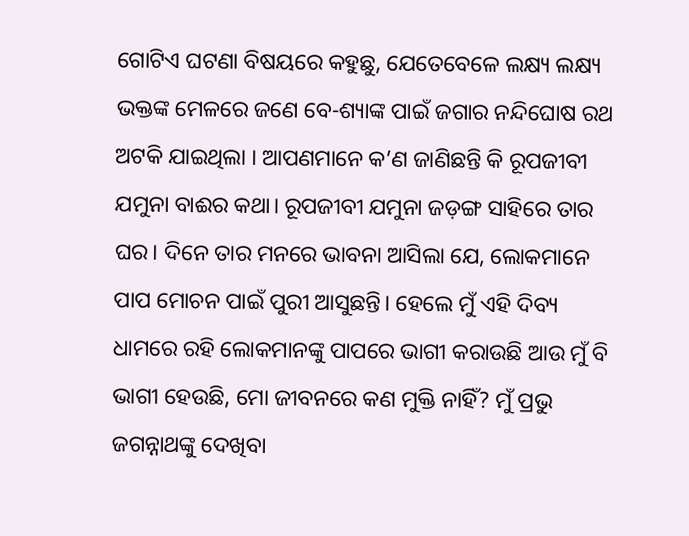ଗୋଟିଏ ଘଟଣା ବିଷୟରେ କହୁଛୁ, ଯେତେବେଳେ ଲକ୍ଷ୍ୟ ଲକ୍ଷ୍ୟ ଭକ୍ତଙ୍କ ମେଳରେ ଜଣେ ବେ-ଶ୍ୟାଙ୍କ ପାଇଁ ଜଗାର ନନ୍ଦିଘୋଷ ରଥ ଅଟକି ଯାଇଥିଲା । ଆପଣମାନେ କ’ଣ ଜାଣିଛନ୍ତି କି ରୂପଜୀବୀ ଯମୁନା ବାଈର କଥା। ରୂପଜୀବୀ ଯମୁନା ଜଡ଼ଙ୍ଗ ସାହିରେ ତାର ଘର। ଦିନେ ତାର ମନରେ ଭାବନା ଆସିଲା ଯେ, ଲୋକମାନେ ପାପ ମୋଚନ ପାଇଁ ପୁରୀ ଆସୁଛନ୍ତି। ହେଲେ ମୁଁ ଏହି ଦିବ୍ୟ ଧାମରେ ରହି ଲୋକମାନଙ୍କୁ ପାପରେ ଭାଗୀ କରାଉଛି ଆଉ ମୁଁ ବି ଭାଗୀ ହେଉଛି, ମୋ ଜୀବନରେ କଣ ମୁକ୍ତି ନାହିଁ? ମୁଁ ପ୍ରଭୁ ଜଗନ୍ନାଥଙ୍କୁ ଦେଖିବା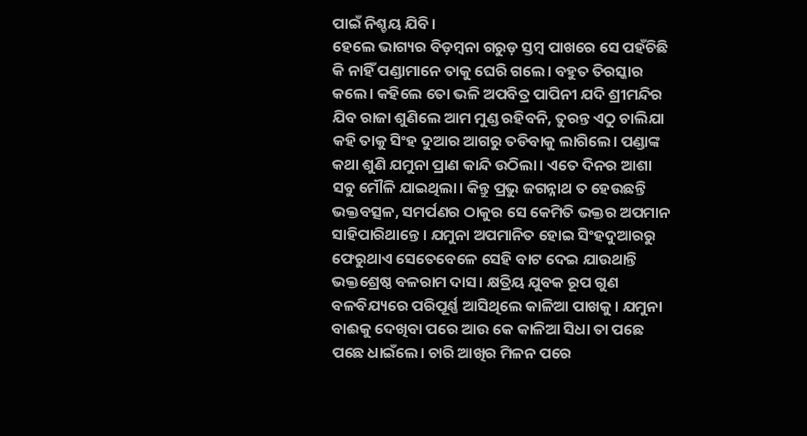ପାଇଁ ନିଶ୍ଚୟ ଯିବି।
ହେଲେ ଭାଗ୍ୟର ବିଡ଼ମ୍ବନା ଗରୁଡ଼ ସ୍ତମ୍ବ ପାଖରେ ସେ ପହଁଚିଛି କି ନାହିଁ ପଣ୍ଡାମାନେ ତାକୁ ଘେରି ଗଲେ। ବହୁତ ତିରସ୍କାର କଲେ। କହିଲେ ତୋ ଭଳି ଅପବିତ୍ର ପାପିନୀ ଯଦି ଶ୍ରୀମନ୍ଦିର ଯିବ ରାଜା ଶୁଣିଲେ ଆମ ମୁଣ୍ଡ ରହିବନି, ତୁରନ୍ତ ଏଠୁ ଚାଲିଯା କହି ତାକୁ ସିଂହ ଦୁଆର ଆଗରୁ ତଡିବାକୁ ଲାଗିଲେ। ପଣ୍ଡାଙ୍କ କଥା ଶୁଣି ଯମୁନା ପ୍ରାଣ କାନ୍ଦି ଉଠିଲା। ଏତେ ଦିନର ଆଶା ସବୁ ମୌଳି ଯାଇଥିଲା। କିନ୍ତୁ ପ୍ରଭୁ ଜଗନ୍ନାଥ ତ ହେଉଛନ୍ତି ଭକ୍ତବତ୍ସଳ, ସମର୍ପଣର ଠାକୁର ସେ କେମିତି ଭକ୍ତର ଅପମାନ ସାହିପାରିଥାନ୍ତେ। ଯମୁନା ଅପମାନିତ ହୋଇ ସିଂହଦୁଆରରୁ ଫେରୁଥାଏ ସେତେବେଳେ ସେହି ବାଟ ଦେଇ ଯାଉଥାନ୍ତି ଭକ୍ତଶ୍ରେଷ୍ଠ ବଳରାମ ଦାସ। କ୍ଷତ୍ରିୟ ଯୁବକ ରୂପ ଗୁଣ ବଳବିଯ୍ୟରେ ପରିପୂର୍ଣ୍ଣ ଆସିଥିଲେ କାଳିଆ ପାଖକୁ। ଯମୁନା ବାଈକୁ ଦେଖିବା ପରେ ଆଉ କେ କାଳିଆ ସିଧା ତା ପଛେ ପଛେ ଧାଇଁଲେ। ଚାରି ଆଖିର ମିଳନ ପରେ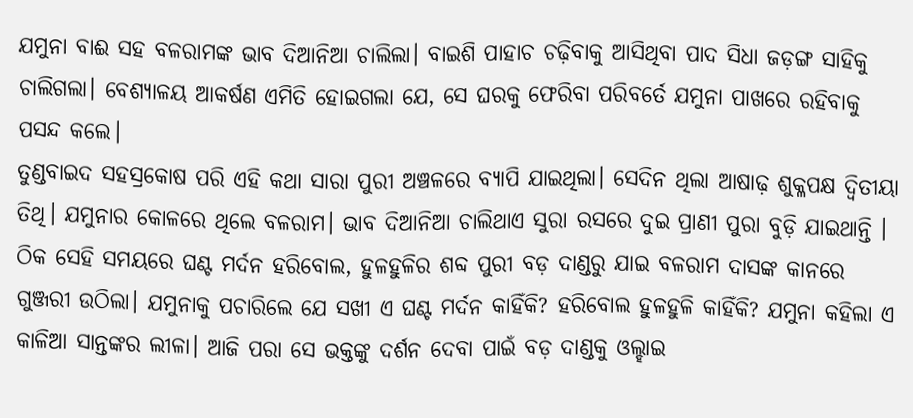ଯମୁନା ବାଈ ସହ ବଳରାମଙ୍କ ଭାବ ଦିଆନିଆ ଚାଲିଲା। ବାଇଶି ପାହାଚ ଚଢ଼ିବାକୁ ଆସିଥିବା ପାଦ ସିଧା ଜଡ଼ଙ୍ଗ ସାହିକୁ ଚାଲିଗଲା। ବେଶ୍ୟାଳୟ ଆକର୍ଷଣ ଏମିତି ହୋଇଗଲା ଯେ, ସେ ଘରକୁ ଫେରିବା ପରିବର୍ତେ ଯମୁନା ପାଖରେ ରହିବାକୁ ପସନ୍ଦ କଲେ।
ତୁଣ୍ଡବାଇଦ ସହସ୍ରକୋଷ ପରି ଏହି କଥା ସାରା ପୁରୀ ଅଞ୍ଚଳରେ ବ୍ୟାପି ଯାଇଥିଲା। ସେଦିନ ଥିଲା ଆଷାଢ଼ ଶୁକ୍ଳପକ୍ଷ ଦ୍ୱିତୀୟା ତିଥି। ଯମୁନାର କୋଳରେ ଥିଲେ ବଳରାମ। ଭାବ ଦିଆନିଆ ଚାଲିଥାଏ ସୁରା ରସରେ ଦୁଇ ପ୍ରାଣୀ ପୁରା ବୁଡ଼ି ଯାଇଥାନ୍ତି । ଠିକ ସେହି ସମୟରେ ଘଣ୍ଟ ମର୍ଦନ ହରିବୋଲ, ହୁଳହୁଳିର ଶବ୍ଦ ପୁରୀ ବଡ଼ ଦାଣ୍ଡରୁ ଯାଇ ବଳରାମ ଦାସଙ୍କ କାନରେ ଗୁଞ୍ଜରୀ ଉଠିଲା। ଯମୁନାକୁ ପଚାରିଲେ ଯେ ସଖୀ ଏ ଘଣ୍ଟ ମର୍ଦନ କାହିଁକି? ହରିବୋଲ ହୁଳହୁଳି କାହିଁକି? ଯମୁନା କହିଲା ଏ କାଳିଆ ସାନ୍ତଙ୍କର ଲୀଳା। ଆଜି ପରା ସେ ଭକ୍ତଙ୍କୁ ଦର୍ଶନ ଦେବା ପାଇଁ ବଡ଼ ଦାଣ୍ଡକୁ ଓଲ୍ହାଇ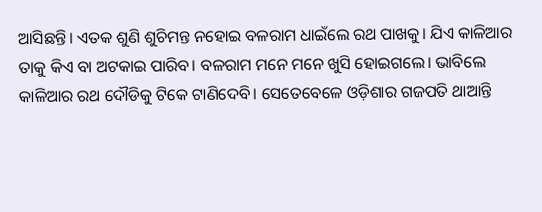ଆସିଛନ୍ତି। ଏତକ ଶୁଣି ଶୁଚିମନ୍ତ ନହୋଇ ବଳରାମ ଧାଇଁଲେ ରଥ ପାଖକୁ। ଯିଏ କାଳିଆର ତାକୁ କିଏ ବା ଅଟକାଇ ପାରିବ। ବଳରାମ ମନେ ମନେ ଖୁସି ହୋଇଗଲେ। ଭାବିଲେ କାଳିଆର ରଥ ଦୌଡିକୁ ଟିକେ ଟାଣିଦେବି। ସେତେବେଳେ ଓଡ଼ିଶାର ଗଜପତି ଥାଆନ୍ତି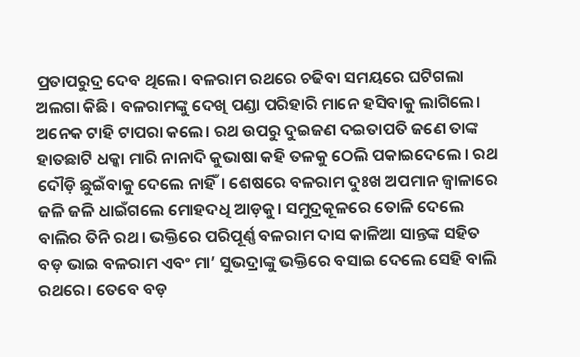ପ୍ରତାପରୁଦ୍ର ଦେବ ଥିଲେ। ବଳରାମ ରଥରେ ଚଢିବା ସମୟରେ ଘଟିଗଲା ଅଲଗା କିଛି। ବଳରାମଙ୍କୁ ଦେଖି ପଣ୍ଡା ପରିହାରି ମାନେ ହସିବାକୁ ଲାଗିଲେ। ଅନେକ ଟାହି ଟାପରା କଲେ। ରଥ ଉପରୁ ଦୁଇଜଣ ଦଇତାପତି ଜଣେ ତାଙ୍କ ହାତଛାଟି ଧକ୍କା ମାରି ନାନାଦି କୁଭାଷା କହି ତଳକୁ ଠେଲି ପକାଇଦେଲେ । ରଥ ଦୌଡ଼ି ଛୁଇଁବାକୁ ଦେଲେ ନାହିଁ। ଶେଷରେ ବଳରାମ ଦୁଃଖ ଅପମାନ ଜ୍ବାଳାରେ ଜଳି ଜଳି ଧାଇଁଗଲେ ମୋହଦଧି ଆଡ଼କୁ। ସମୁଦ୍ରକୂଳରେ ତୋଳି ଦେଲେ ବାଲିର ତିନି ରଥ। ଭକ୍ତିରେ ପରିପୂର୍ଣ୍ଣ ବଳରାମ ଦାସ କାଳିଆ ସାନ୍ତଙ୍କ ସହିତ ବଡ଼ ଭାଇ ବଳରାମ ଏବଂ ମା’ ସୁଭଦ୍ରାଙ୍କୁ ଭକ୍ତିରେ ବସାଇ ଦେଲେ ସେହି ବାଲି ରଥରେ। ତେବେ ବଡ଼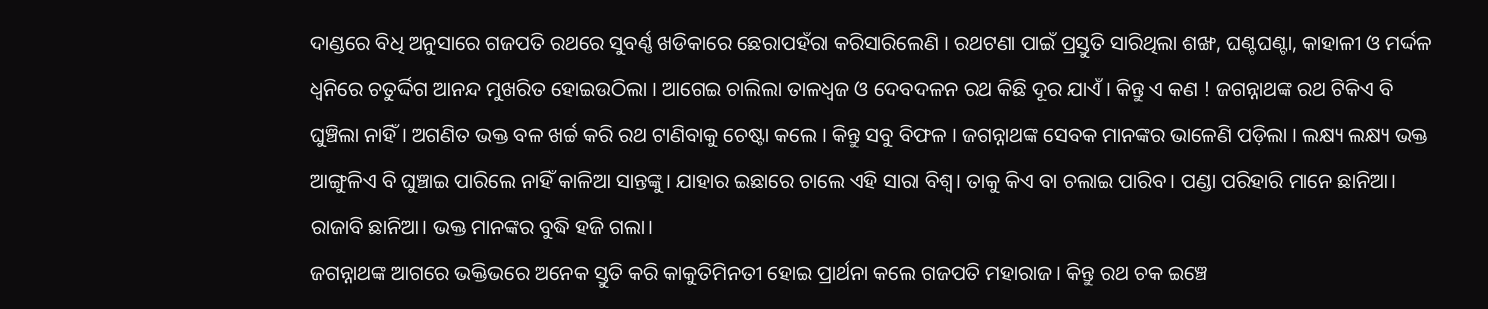ଦାଣ୍ଡରେ ବିଧି ଅନୁସାରେ ଗଜପତି ରଥରେ ସୁବର୍ଣ୍ଣ ଖଡିକାରେ ଛେରାପହଁରା କରିସାରିଲେଣି । ରଥଟଣା ପାଇଁ ପ୍ରସ୍ତୁତି ସାରିଥିଲା ଶଙ୍ଖ, ଘଣ୍ଟଘଣ୍ଟା, କାହାଳୀ ଓ ମର୍ଦ୍ଦଳ ଧ୍ଵନିରେ ଚତୁର୍ଦ୍ଦିଗ ଆନନ୍ଦ ମୁଖରିତ ହୋଇଉଠିଲା । ଆଗେଇ ଚାଲିଲା ତାଳଧ୍ଵଜ ଓ ଦେବଦଳନ ରଥ କିଛି ଦୂର ଯାଏଁ । କିନ୍ତୁ ଏ କଣ ! ଜଗନ୍ନାଥଙ୍କ ରଥ ଟିକିଏ ବି ଘୁଞ୍ଚିଲା ନାହିଁ । ଅଗଣିତ ଭକ୍ତ ବଳ ଖର୍ଚ୍ଚ କରି ରଥ ଟାଣିବାକୁ ଚେଷ୍ଟା କଲେ । କିନ୍ତୁ ସବୁ ବିଫଳ । ଜଗନ୍ନାଥଙ୍କ ସେବକ ମାନଙ୍କର ଭାଳେଣି ପଡ଼ିଲା । ଲକ୍ଷ୍ୟ ଲକ୍ଷ୍ୟ ଭକ୍ତ ଆଙ୍ଗୁଳିଏ ବି ଘୁଞ୍ଚାଇ ପାରିଲେ ନାହିଁ କାଳିଆ ସାନ୍ତଙ୍କୁ। ଯାହାର ଇଛାରେ ଚାଲେ ଏହି ସାରା ବିଶ୍ୱ। ତାକୁ କିଏ ବା ଚଲାଇ ପାରିବ। ପଣ୍ଡା ପରିହାରି ମାନେ ଛାନିଆ। ରାଜାବି ଛାନିଆ। ଭକ୍ତ ମାନଙ୍କର ବୁଦ୍ଧି ହଜି ଗଲା।
ଜଗନ୍ନାଥଙ୍କ ଆଗରେ ଭକ୍ତିଭରେ ଅନେକ ସ୍ତୁତି କରି କାକୁତିମିନତୀ ହୋଇ ପ୍ରାର୍ଥନା କଲେ ଗଜପତି ମହାରାଜ। କିନ୍ତୁ ରଥ ଚକ ଇଞ୍ଚେ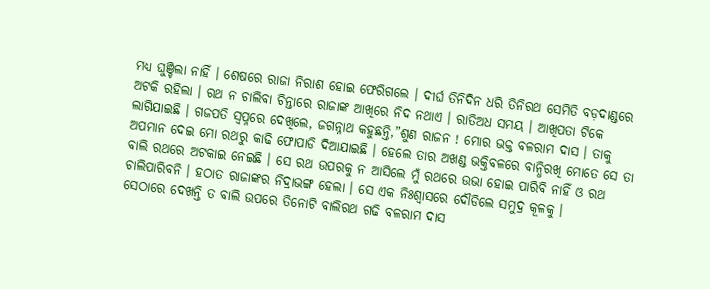ମଧ୍ୟ ଘୁଞ୍ଚିଲା ନାହିଁ । ଶେଷରେ ରାଜା ନିରାଶ ହୋଇ ଫେରିଗଲେ । ଦୀର୍ଘ ତିନିଦିନ ଧରି ତିନିରଥ ସେମିତି ବଡ଼ଦାଣ୍ଡରେ ଅଟକି ରହିଲା । ରଥ ନ ଚାଲିବା ଚିନ୍ତାରେ ରାଜାଙ୍କ ଆଖିରେ ନିଦ ନଥାଏ । ରାତିଅଧ ସମୟ । ଆଖିପତା ଟିକେ ଲାଗିଯାଇଛି । ଗଜପତି ସ୍ଵପ୍ନରେ ଦେଖିଲେ, ଜଗନ୍ନାଥ କହୁଛନ୍ତି,”ଶୁଣ ରାଜନ ! ମୋର ଭକ୍ତ ବଳରାମ ଦାସ । ତାକୁ ଅପମାନ ଦେଇ ମୋ ରଥରୁ କାଢି ଫୋପାଡି ଦିଆଯାଇଛି । ହେଲେ ତାର ଅଖଣ୍ଡ ଭକ୍ତିବଳରେ ବାନ୍ଧିରଖି ମୋତେ ସେ ତା ବାଲି ରଥରେ ଅଟକାଇ ନେଇଛି । ସେ ରଥ ଉପରକୁ ନ ଆସିଲେ ମୁଁ ରଥରେ ଉଭା ହୋଇ ପାରିବି ନାହିଁ ଓ ରଥ ଚାଲିପାରିବନି । ହଠାତ ରାଜାଙ୍କର ନିଦ୍ରାଭଙ୍ଗ ହେଲା । ସେ ଏକ ନିଃଶ୍ଵାସରେ ଦୌଡିଲେ ସମୁଦ୍ର କୂଳକୁ ।
ସେଠାରେ ଦେଖନ୍ତି ତ ବାଲି ଉପରେ ତିନୋଟି ବାଲିରଥ ଗଢି ବଳରାମ ଦାସ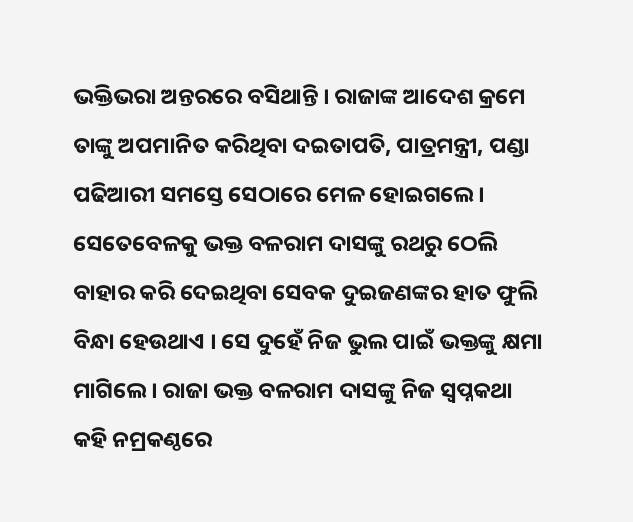ଭକ୍ତିଭରା ଅନ୍ତରରେ ବସିଥାନ୍ତି । ରାଜାଙ୍କ ଆଦେଶ କ୍ରମେ ତାଙ୍କୁ ଅପମାନିତ କରିଥିବା ଦଇତାପତି, ପାତ୍ରମନ୍ତ୍ରୀ, ପଣ୍ଡା ପଢିଆରୀ ସମସ୍ତେ ସେଠାରେ ମେଳ ହୋଇଗଲେ । ସେତେବେଳକୁ ଭକ୍ତ ବଳରାମ ଦାସଙ୍କୁ ରଥରୁ ଠେଲି ବାହାର କରି ଦେଇଥିବା ସେବକ ଦୁଇଜଣଙ୍କର ହାତ ଫୁଲି ବିନ୍ଧା ହେଉଥାଏ । ସେ ଦୁହେଁ ନିଜ ଭୁଲ ପାଇଁ ଭକ୍ତଙ୍କୁ କ୍ଷମା ମାଗିଲେ । ରାଜା ଭକ୍ତ ବଳରାମ ଦାସଙ୍କୁ ନିଜ ସ୍ଵପ୍ନକଥା କହି ନମ୍ରକଣ୍ଠରେ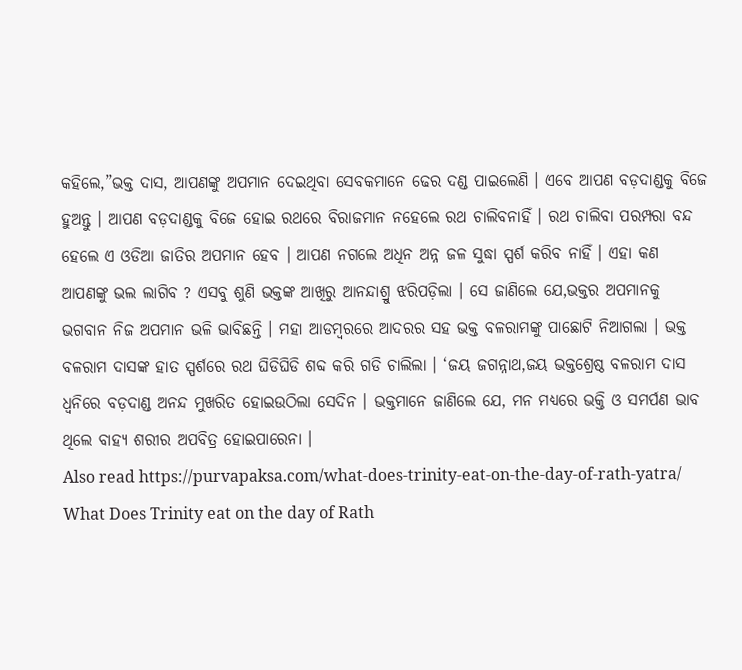କହିଲେ,”ଭକ୍ତ ଦାସ, ଆପଣଙ୍କୁ ଅପମାନ ଦେଇଥିବା ସେବକମାନେ ଢେର ଦଣ୍ଡ ପାଇଲେଣି । ଏବେ ଆପଣ ବଡ଼ଦାଣ୍ଡକୁ ବିଜେ ହୁଅନ୍ତୁ । ଆପଣ ବଡ଼ଦାଣ୍ଡକୁ ବିଜେ ହୋଇ ରଥରେ ବିରାଜମାନ ନହେଲେ ରଥ ଚାଲିବନାହିଁ । ରଥ ଚାଲିବା ପରମ୍ପରା ବନ୍ଦ ହେଲେ ଏ ଓଡିଆ ଜାତିର ଅପମାନ ହେବ । ଆପଣ ନଗଲେ ଅଧିନ ଅନ୍ନ ଜଳ ସୁଦ୍ଧା ସ୍ପର୍ଶ କରିବ ନାହିଁ । ଏହା କଣ ଆପଣଙ୍କୁ ଭଲ ଲାଗିବ ? ଏସବୁ ଶୁଣି ଭକ୍ତଙ୍କ ଆଖିରୁ ଆନନ୍ଦାଶ୍ରୁ ଝରିପଡ଼ିଲା । ସେ ଜାଣିଲେ ଯେ,ଭକ୍ତର ଅପମାନକୁ ଭଗବାନ ନିଜ ଅପମାନ ଭଳି ଭାବିଛନ୍ତି । ମହା ଆଡମ୍ବରରେ ଆଦରର ସହ ଭକ୍ତ ବଳରାମଙ୍କୁ ପାଛୋଟି ନିଆଗଲା । ଭକ୍ତ ବଳରାମ ଦାସଙ୍କ ହାତ ସ୍ପର୍ଶରେ ରଥ ଘିଡିଘିଡି ଶବ୍ଦ କରି ଗଡି ଚାଲିଲା । ‘ଜୟ ଜଗନ୍ନାଥ,ଜୟ ଭକ୍ତଶ୍ରେଷ୍ଠ ବଳରାମ ଦାସ ଧ୍ଵନିରେ ବଡ଼ଦାଣ୍ଡ ଅନନ୍ଦ ମୁଖରିତ ହୋଇଉଠିଲା ସେଦିନ । ଭକ୍ତମାନେ ଜାଣିଲେ ଯେ, ମନ ମଧ୍ୟରେ ଭକ୍ତି ଓ ସମର୍ପଣ ଭାବ ଥିଲେ ବାହ୍ୟ ଶରୀର ଅପବିତ୍ର ହୋଇପାରେନା ।
Also read https://purvapaksa.com/what-does-trinity-eat-on-the-day-of-rath-yatra/
What Does Trinity eat on the day of Rath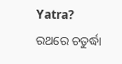Yatra? ରଥରେ ଚତୁର୍ଦ୍ଧା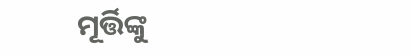ମୂର୍ତ୍ତିଙ୍କୁ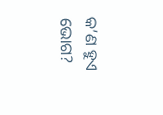କ’ଣ ହୁଏ ଭୋଗ?